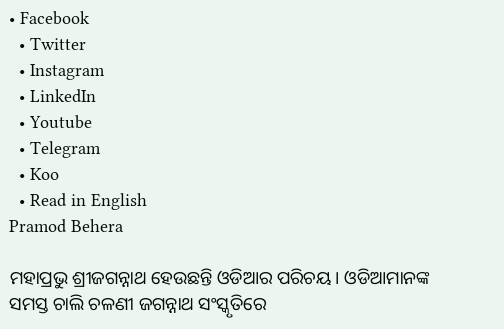• Facebook
  • Twitter
  • Instagram
  • LinkedIn
  • Youtube
  • Telegram
  • Koo
  • Read in English
Pramod Behera

ମହାପ୍ରଭୁ ଶ୍ରୀଜଗନ୍ନାଥ ହେଉଛନ୍ତି ଓଡିଆର ପରିଚୟ। ଓଡିଆମାନଙ୍କ ସମସ୍ତ ଚାଲି ଚଳଣୀ ଜଗନ୍ନାଥ ସଂସ୍କୃତିରେ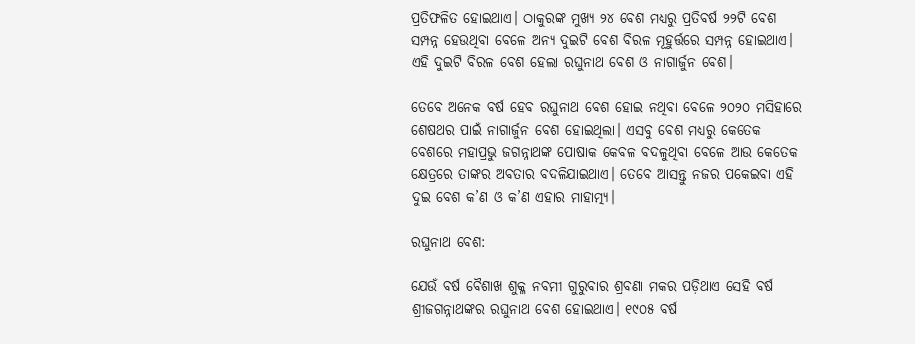ପ୍ରତିଫଳିତ ହୋଇଥାଏ। ଠାକୁରଙ୍କ ମୁଖ୍ୟ ୨୪ ବେଶ ମଧ୍ୟରୁ ପ୍ରତିବର୍ଷ ୨୨ଟି ବେଶ ସମ୍ପନ୍ନ ହେଉଥିବା ବେଳେ ଅନ୍ୟ ଦୁଇଟି ବେଶ ବିରଳ ମୂହୁର୍ତ୍ତରେ ସମ୍ପନ୍ନ ହୋଇଥାଏ। ଏହି ଦୁଇଟି ବିରଳ ବେଶ ହେଲା ରଘୁନାଥ ବେଶ ଓ ନାଗାର୍ଜୁନ ବେଶ।

ତେବେ ଅନେକ ବର୍ଷ ହେବ ରଘୁନାଥ ବେଶ ହୋଇ ନଥିବା ବେଳେ ୨୦୨୦ ମସିହାରେ ଶେଷଥର ପାଇଁ ନାଗାର୍ଜୁନ ବେଶ ହୋଇଥିଲା। ଏସବୁ ବେଶ ମଧ୍ୟରୁ କେତେକ ବେଶରେ ମହାପ୍ରଭୁ ଜଗନ୍ନାଥଙ୍କ ପୋଷାକ କେବଳ ବଦଳୁଥିବା ବେଳେ ଆଉ କେତେକ କ୍ଷେତ୍ରରେ ତାଙ୍କର ଅବତାର ବଦଳିଯାଇଥାଏ। ତେବେ ଆସନ୍ତୁ ନଜର ପକେଇବା ଏହି ଦୁଇ ବେଶ କ’ଣ ଓ କ’ଣ ଏହାର ମାହାତ୍ମ୍ୟ।

ରଘୁନାଥ ବେଶ:

ଯେଉଁ ବର୍ଷ ବୈଶାଖ ଶୁକ୍ଳ ନବମୀ ଗୁରୁବାର ଶ୍ରବଣା ମକର ପଡ଼ିଥାଏ ସେହି ବର୍ଷ ଶ୍ରୀଜଗନ୍ନାଥଙ୍କର ରଘୁନାଥ ବେଶ ହୋଇଥାଏ। ୧୯୦୫ ବର୍ଷ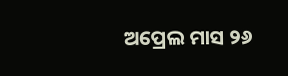ଅପ୍ରେଲ ମାସ ୨୬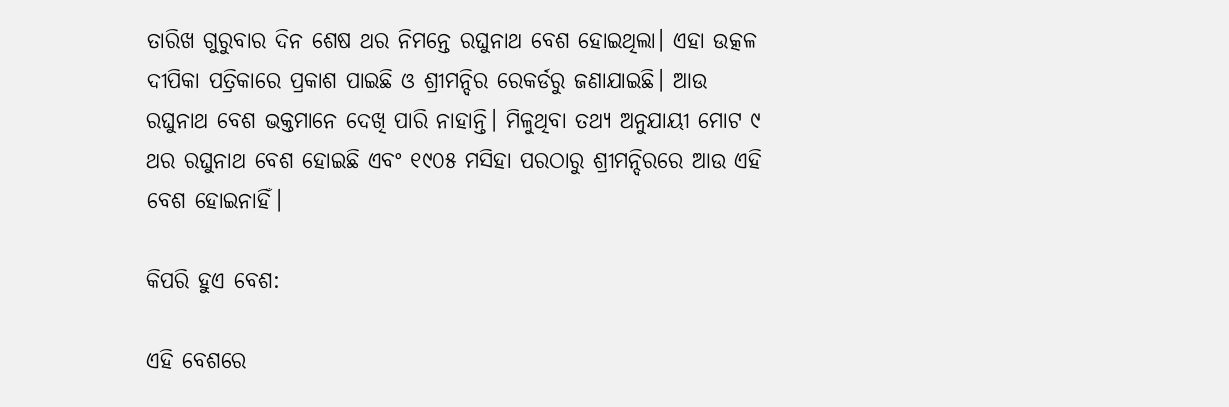ତାରିଖ ଗୁରୁବାର ଦିନ ଶେଷ ଥର ନିମନ୍ତେ ରଘୁନାଥ ବେଶ ହୋଇଥିଲା। ଏହା ଉତ୍କଳ ଦୀପିକା ପତ୍ରିକାରେ ପ୍ରକାଶ ପାଇଛି ଓ ଶ୍ରୀମନ୍ଦିର ରେକର୍ଡରୁ ଜଣାଯାଇଛି। ଆଉ ରଘୁନାଥ ବେଶ ଭକ୍ତମାନେ ଦେଖି ପାରି ନାହାନ୍ତି। ମିଳୁଥିବା ତଥ୍ୟ ଅନୁଯାୟୀ ମୋଟ ୯ ଥର ରଘୁନାଥ ବେଶ ହୋଇଛି ଏବଂ ୧୯୦୫ ମସିହା ପରଠାରୁ ଶ୍ରୀମନ୍ଦିରରେ ଆଉ ଏହି ବେଶ ହୋଇନାହିଁ।

କିପରି ହୁଏ ବେଶ:

ଏହି ବେଶରେ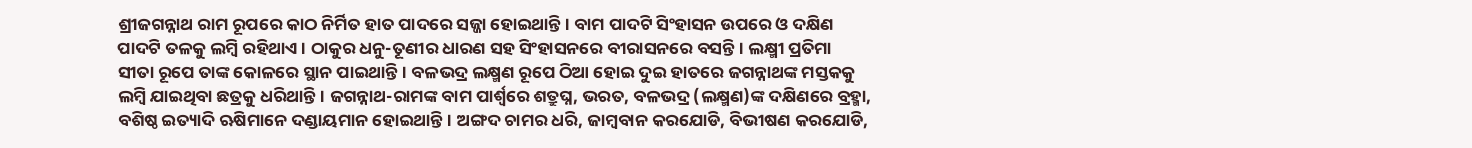ଶ୍ରୀଜଗନ୍ନାଥ ରାମ ରୂପରେ କାଠ ନିର୍ମିତ ହାତ ପାଦରେ ସଜ୍ଜା ହୋଇଥାନ୍ତି। ବାମ ପାଦଟି ସିଂହାସନ ଉପରେ ଓ ଦକ୍ଷିଣ ପାଦଟି ତଳକୁ ଲମ୍ବି ରହିଥାଏ। ଠାକୁର ଧନୁ-ତୂଣୀର ଧାରଣ ସହ ସିଂହାସନରେ ବୀରାସନରେ ବସନ୍ତି। ଲକ୍ଷ୍ମୀ ପ୍ରତିମା ସୀତା ରୂପେ ତାଙ୍କ କୋଳରେ ସ୍ଥାନ ପାଇଥାନ୍ତି। ବଳଭଦ୍ର ଲକ୍ଷ୍ମଣ ରୂପେ ଠିଆ ହୋଇ ଦୁଇ ହାତରେ ଜଗନ୍ନାଥଙ୍କ ମସ୍ତକକୁ ଲମ୍ବି ଯାଇଥିବା ଛତ୍ରକୁ ଧରିଥାନ୍ତି। ଜଗନ୍ନାଥ-ରାମଙ୍କ ବାମ ପାର୍ଶ୍ୱରେ ଶତ୍ରୁଘ୍ନ, ଭରତ, ବଳଭଦ୍ର (ଲକ୍ଷ୍ମଣ)ଙ୍କ ଦକ୍ଷିଣରେ ବ୍ରହ୍ମା, ବଶିଷ୍ଠ ଇତ୍ୟାଦି ଋଷିମାନେ ଦଣ୍ଡାୟମାନ ହୋଇଥାନ୍ତି। ଅଙ୍ଗଦ ଚାମର ଧରି, ଜାମ୍ବବାନ କରଯୋଡି, ବିଭୀଷଣ କରଯୋଡି,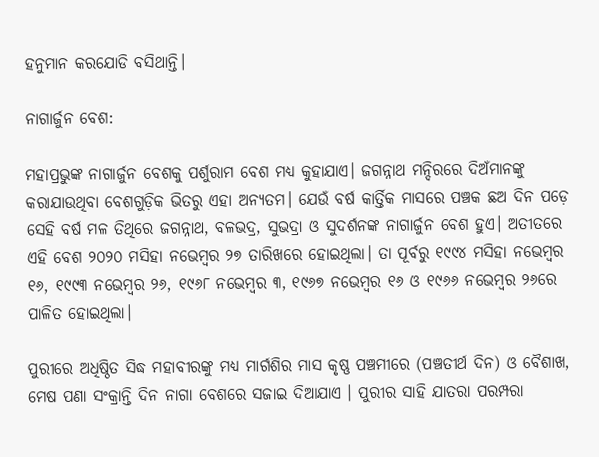ହନୁମାନ କରଯୋଡି ବସିଥାନ୍ତି।

ନାଗାର୍ଜୁନ ବେଶ:

ମହାପ୍ରଭୁଙ୍କ ନାଗାର୍ଜୁନ ବେଶକୁ ପର୍ଶୁରାମ ବେଶ ମଧ୍ୟ କୁହାଯାଏ। ଜଗନ୍ନାଥ ମନ୍ଦିରରେ ଦିଅଁମାନଙ୍କୁ କରାଯାଉଥିବା ବେଶଗୁଡ଼ିକ ଭିତରୁ ଏହା ଅନ୍ୟତମ। ଯେଉଁ ବର୍ଷ କାର୍ତ୍ତିକ ମାସରେ ପଞ୍ଚକ ଛଅ ଦିନ ପଡ଼େ ସେହି ବର୍ଷ ମଳ ତିଥିରେ ଜଗନ୍ନାଥ, ବଳଭଦ୍ର, ସୁଭଦ୍ରା ଓ ସୁଦର୍ଶନଙ୍କ ନାଗାର୍ଜୁନ ବେଶ ହୁଏ। ଅତୀତରେ ଏହି ବେଶ ୨୦୨୦ ମସିହା ନଭେମ୍ବର ୨୭ ତାରିଖରେ ହୋଇଥିଲା। ତା ପୂର୍ବରୁ ୧୯୯୪ ମସିହା ନଭେମ୍ବର ୧୬, ୧୯୯୩ ନଭେମ୍ବର ୨୬, ୧୯୬୮ ନଭେମ୍ବର ୩, ୧୯୬୭ ନଭେମ୍ବର ୧୬ ଓ ୧୯୬୬ ନଭେମ୍ବର ୨୬ରେ ପାଳିତ ହୋଇଥିଲା।

ପୁରୀରେ ଅଧିଷ୍ଠିତ ସିଦ୍ଧ ମହାବୀରଙ୍କୁ ମଧ୍ୟ ମାର୍ଗଶିର ମାସ କୃଷ୍ଣ ପଞ୍ଚମୀରେ (ପଞ୍ଚତୀର୍ଥ ଦିନ) ଓ ବୈଶାଖ, ମେଷ ପଣା ସଂକ୍ରାନ୍ତି ଦିନ ନାଗା ବେଶରେ ସଜାଇ ଦିଆଯାଏ । ପୁରୀର ସାହି ଯାତରା ପରମ୍ପରା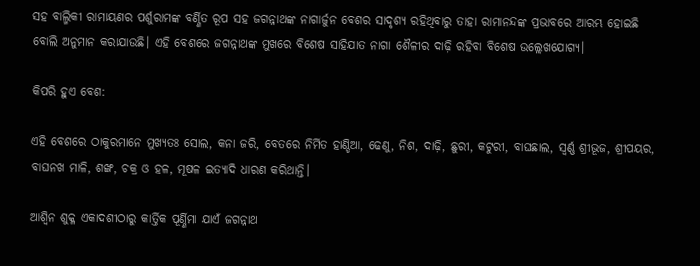ସହ ବାଲ୍ମିକୀ ରାମାୟଣର ପର୍ଶୁରାମଙ୍କ ବର୍ଣ୍ଣିତ ରୂପ ସହ ଜଗନ୍ନାଥଙ୍କ ନାଗାର୍ଜୁନ ବେଶର ସାଦୃଶ୍ୟ ରହିଥିବାରୁ ତାହା ରାମାନନ୍ଦଙ୍କ ପ୍ରଭାବରେ ଆରମ୍ଭ ହୋଇଛି ବୋଲି ଅନୁମାନ କରାଯାଉଛି। ଏହି ବେଶରେ ଜଗନ୍ନାଥଙ୍କ ମୁଖରେ ବିଶେଷ ସାହିଯାତ ନାଗା ଶୈଳୀର ଦାଢ଼ି ରହିବା ବିଶେଷ ଉଲ୍ଲେଖଯୋଗ୍ୟ।

କିପରି ହୁଏ ବେଶ:

ଏହି ବେଶରେ ଠାକୁରମାନେ ମୁଖ୍ୟତଃ ସୋଲ, କନା ଜରି, ବେତରେ ନିର୍ମିତ ହାଣ୍ଡିଆ, ଢେଣୁ, ନିଶ, ଦାଢ଼ି, ଛୁରୀ, କଟୁରୀ, ବାଘଛାଲ, ସ୍ୱର୍ଣ୍ଣ ଶ୍ରୀଭୂଜ, ଶ୍ରୀପୟର, ବାଘନଖ ମାଳି, ଶଙ୍ଖ, ଚକ୍ର ଓ ହଳ, ମୂଷଳ ଇତ୍ୟାଦି ଧାରଣ କରିଥାନ୍ତି।

ଆଶ୍ୱିନ ଶୁକ୍ଳ ଏକାଦଶୀଠାରୁ କାର୍ତ୍ତିକ ପୂର୍ଣ୍ଣିମା ଯାଏଁ ଜଗନ୍ନାଥ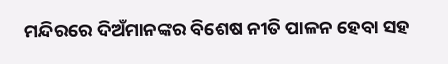ମନ୍ଦିରରେ ଦିଅଁମାନଙ୍କର ବିଶେଷ ନୀତି ପାଳନ ହେବା ସହ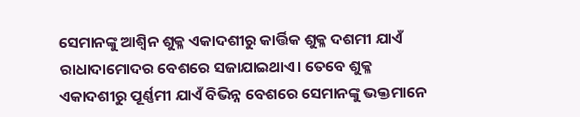ସେମାନଙ୍କୁ ଆଶ୍ୱିନ ଶୁକ୍ଳ ଏକାଦଶୀରୁ କାର୍ତ୍ତିକ ଶୁକ୍ଳ ଦଶମୀ ଯାଏଁ ରାଧାଦାମୋଦର ବେଶରେ ସଜାଯାଇଥାଏ। ତେବେ ଶୁକ୍ଳ ଏକାଦଶୀରୁ ପୂର୍ଣ୍ଣମୀ ଯାଏଁ ବିଭିନ୍ନ ବେଶରେ ସେମାନଙ୍କୁ ଭକ୍ତମାନେ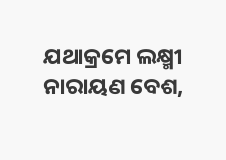ଯଥାକ୍ରମେ ଲକ୍ଷ୍ମୀ ନାରାୟଣ ବେଶ,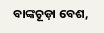ବାଙ୍କଚୂଡ଼ା ବେଶ,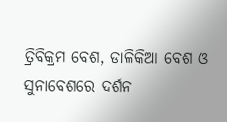ତ୍ରିବିକ୍ରମ ବେଶ, ଡାଳିକିଆ ବେଶ ଓ ସୁନାବେଶରେ ଦର୍ଶନ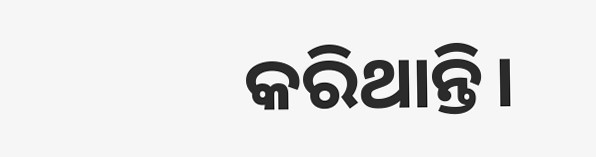କରିଥାନ୍ତି।